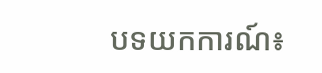បទយកការណ៍៖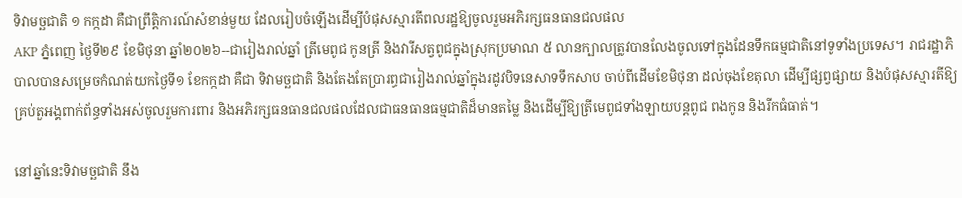ទិវាមច្ឆជាតិ ១ កក្កដា គឺជាព្រឹត្តិការណ៍សំខាន់មួយ ដែលរៀបចំឡើងដើម្បីបំផុសស្មារតីពលរដ្ឋឱ្យចូលរួមអភិរក្សធនធានជលផល
AKP ភ្នំពេញ ថ្ងៃទី២៩ ខែមិថុនា ឆ្នាំ២០២៦--ជារៀងរាល់ឆ្នាំ ត្រីមេពូជ កូនត្រី និងវារីសត្វពូជក្នុងស្រុកប្រមាណ ៥ លានក្បាលត្រូវបានលែងចូលទៅក្នុងដែនទឹកធម្មជាតិនៅទូទាំងប្រទេស។ រាជរដ្ឋាភិបាលបានសម្រេចកំណត់យកថ្ងៃទី១ ខែកក្កដា គឺជា ទិវាមច្ឆជាតិ និងតែងតែប្រារព្ធជារៀងរាល់ឆ្នាំក្នុងរដូវបិទនេសាទទឹកសាប ចាប់ពីដើមខែមិថុនា ដល់ចុងខែតុលា ដើម្បីផ្សព្វផ្សាយ និងបំផុសស្មារតីឱ្យគ្រប់តួអង្គពាក់ព័ន្ធទាំងអស់ចូលរួមការពារ និងអភិរក្សធនធានជលផលដែលជាធនធានធម្មជាតិដ៏មានតម្លៃ និងដើម្បីឱ្យត្រីមេពូជទាំងឡាយបន្តពូជ ពងកូន និងរីកធំធាត់។

នៅឆ្នាំនេះទិវាមច្ឆជាតិ នឹង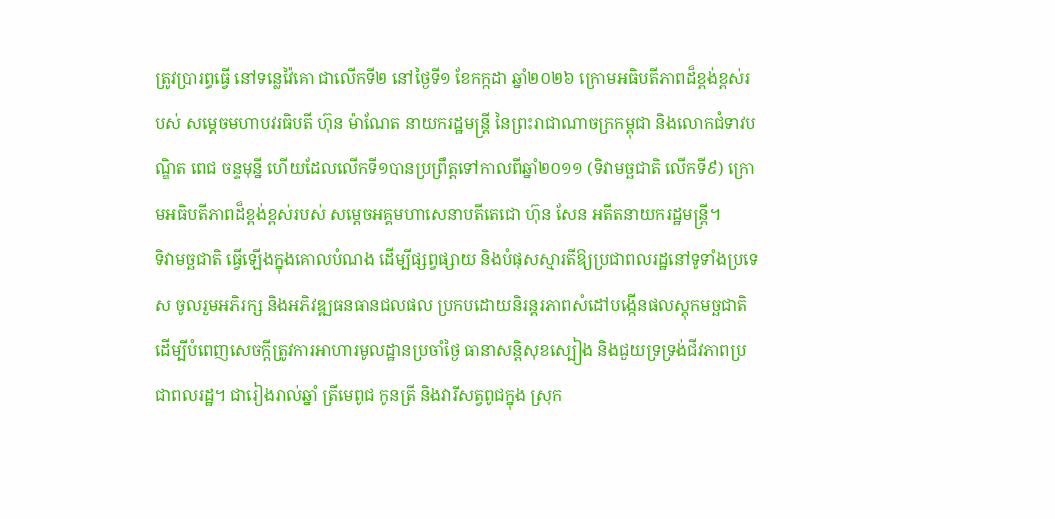ត្រូវប្រារព្ធធ្វើ នៅទន្លេវ៉ៃគោ ជាលើកទី២ នៅថ្ងៃទី១ ខែកក្កដា ឆ្នាំ២០២៦ ក្រោមអធិបតីភាពដ៏ខ្ពង់ខ្ពស់របស់ សម្តេចមហាបវរធិបតី ហ៊ុន ម៉ាណែត នាយករដ្ឋមន្ត្រី នៃព្រះរាជាណាចក្រកម្ពុជា និងលោកជំទាវបណ្ឌិត ពេជ ចន្ទមុន្នី ហើយដែលលើកទី១បានប្រព្រឹត្តទៅកាលពីឆ្នាំ២០១១ (ទិវាមច្ឆជាតិ លើកទី៩) ក្រោមអធិបតីភាពដ៏ខ្ពង់ខ្ពស់របស់ សម្តេចអគ្គមហាសេនាបតីតេជោ ហ៊ុន សែន អតីតនាយករដ្ឋមន្ត្រី។
ទិវាមច្ឆជាតិ ធ្វើឡើងក្នុងគោលបំណង ដើម្បីផ្សព្វផ្សាយ និងបំផុសស្មារតីឱ្យប្រជាពលរដ្ឋនៅទូទាំងប្រទេស ចូលរួមអភិរក្ស និងអភិវឌ្ឍធនធានជលផល ប្រកបដោយនិរន្តរភាពសំដៅបង្កើនផលស្តុកមច្ឆជាតិ ដើម្បីបំពេញសេចក្តីត្រូវការអាហារមូលដ្ឋានប្រចាំថ្ងៃ ធានាសន្តិសុខស្បៀង និងជួយទ្រទ្រង់ជីវភាពប្រជាពលរដ្ឋ។ ជារៀងរាល់ឆ្នាំ ត្រីមេពូជ កូនត្រី និងវារីសត្វពូជក្នុង ស្រុក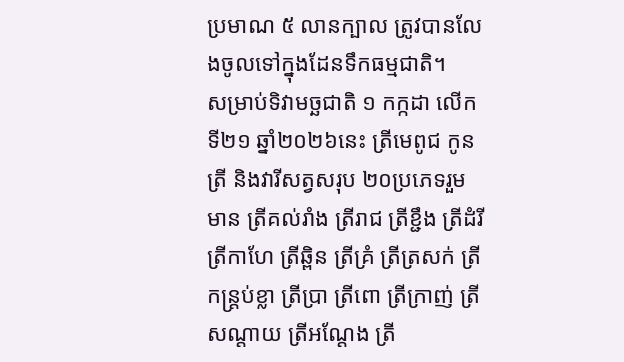ប្រមាណ ៥ លានក្បាល ត្រូវបានលែងចូលទៅក្នុងដែនទឹកធម្មជាតិ។
សម្រាប់ទិវាមច្ឆជាតិ ១ កក្កដា លើកទី២១ ឆ្នាំ២០២៦នេះ ត្រីមេពូជ កូនត្រី និងវារីសត្វសរុប ២០ប្រភេទរួមមាន ត្រីគល់រាំង ត្រីរាជ ត្រីខ្ជឹង ត្រីដំរី ត្រីកាហែ ត្រីឆ្ពិន ត្រីគ្រំ ត្រីត្រសក់ ត្រីកន្ត្រប់ខ្លា ត្រីប្រា ត្រីពោ ត្រីក្រាញ់ ត្រីសណ្តាយ ត្រីអណ្តែង ត្រី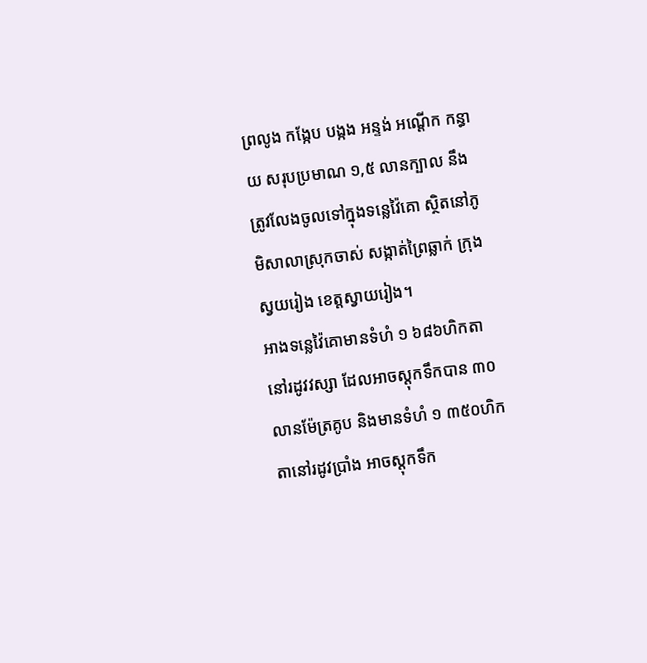ព្រលូង កង្កែប បង្កង អន្ទង់ អណ្តើក កន្ធាយ សរុបប្រមាណ ១,៥ លានក្បាល នឹងត្រូវលែងចូលទៅក្នុងទន្លេវ៉ៃគោ ស្ថិតនៅភូមិសាលាស្រុកចាស់ សង្កាត់ព្រៃឆ្លាក់ ក្រុង ស្វយរៀង ខេត្តស្វាយរៀង។
អាងទន្លេវ៉ៃគោមានទំហំ ១ ៦៨៦ហិកតានៅរដូវវស្សា ដែលអាចស្តុកទឹកបាន ៣០លានម៉ែត្រគូប និងមានទំហំ ១ ៣៥០ហិកតានៅរដូវប្រាំង អាចស្តុកទឹក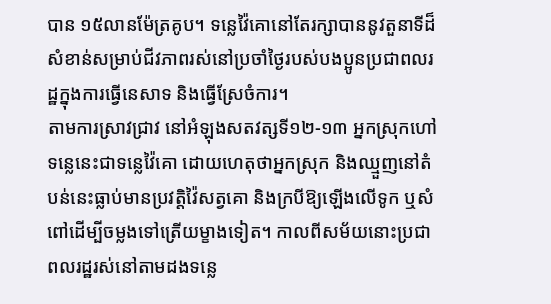បាន ១៥លានម៉ែត្រគូប។ ទន្លេវ៉ៃគោនៅតែរក្សាបាននូវតួនាទីដ៏សំខាន់សម្រាប់ជីវភាពរស់នៅប្រចាំថ្ងៃរបស់បងប្អូនប្រជាពលរដ្ឋក្នុងការធ្វើនេសាទ និងធ្វើស្រែចំការ។
តាមការស្រាវជ្រាវ នៅអំឡុងសតវត្សទី១២-១៣ អ្នកស្រុកហៅទន្លេនេះជាទន្លេវ៉ៃគោ ដោយហេតុថាអ្នកស្រុក និងឈ្មួញនៅតំបន់នេះធ្លាប់មានប្រវត្តិវ៉ៃសត្វគោ និងក្របីឱ្យឡើងលើទូក ឬសំពៅដើម្បីចម្លងទៅត្រើយម្ខាងទៀត។ កាលពីសម័យនោះប្រជាពលរដ្ឋរស់នៅតាមដងទន្លេ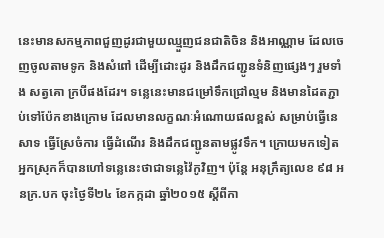នេះមានសកម្មភាពជួញដូរជាមួយឈ្មួញជនជាតិចិន និងអាណ្ណាម ដែលចេញចូលតាមទូក និងសំពៅ ដើម្បីដោះដូរ និងដឹកជញ្ជូនទំនិញផ្សេងៗ រួមទាំង សត្វគោ ក្របីផងដែរ។ ទន្លេនេះមានជម្រៅទឹកជ្រៅល្មម និងមានដៃតភ្ជាប់ទៅប៉ែកខាងក្រោម ដែលមានលក្ខណៈអំណោយផលខ្ពស់ សម្រាប់ធ្វើនេសាទ ធ្វើស្រែចំការ ធ្វើដំណើរ និងដឹកជញ្ជូនតាមផ្លូវទឹក។ ក្រោយមកទៀត អ្នកស្រុកក៏បានហៅទន្លេនេះថាជាទន្លេវ៉ៃកូវិញ។ ប៉ុន្តែ អនុក្រឹត្យលេខ ៩៨ អនក្រ.បក ចុះថ្ងៃទី២៤ ខែកក្កដា ឆ្នាំ២០១៥ ស្តីពីកា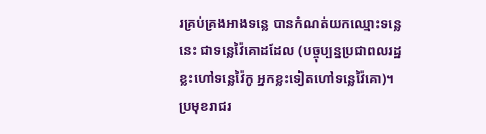រគ្រប់គ្រងអាងទន្លេ បានកំណត់យកឈ្មោះទន្លេនេះ ជាទន្លេវ៉ៃគោដដែល (បច្ចុប្បន្នប្រជាពលរដ្ឋខ្លះហៅទន្លេវ៉ៃកូ អ្នកខ្លះទៀតហៅទន្លេវ៉ៃគោ)។
ប្រមុខរាជរ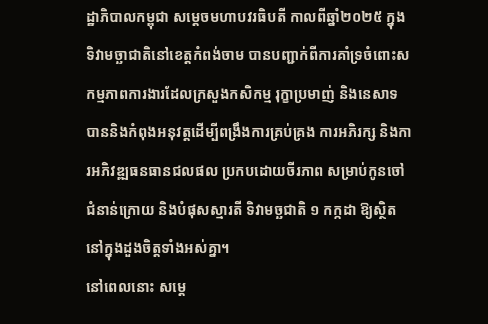ដ្ឋាភិបាលកម្ពុជា សម្តេចមហាបវរធិបតី កាលពីឆ្នាំ២០២៥ ក្នុងទិវាមច្ឆាជាតិនៅខេត្តកំពង់ចាម បានបញ្ជាក់ពីការគាំទ្រចំពោះសកម្មភាពការងារដែលក្រសួងកសិកម្ម រុក្ខាប្រមាញ់ និងនេសាទ បាននិងកំពុងអនុវត្តដើម្បីពង្រឹងការគ្រប់គ្រង ការអភិរក្ស និងការអភិវឌ្ឍធនធានជលផល ប្រកបដោយចីរភាព សម្រាប់កូនចៅជំនាន់ក្រោយ និងបំផុសស្មារតី ទិវាមច្ឆជាតិ ១ កក្កដា ឱ្យស្ថិតនៅក្នុងដួងចិត្តទាំងអស់គ្នា។
នៅពេលនោះ សម្តេ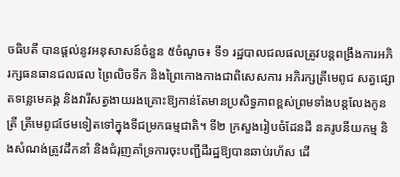ចធិបតី បានផ្តល់នូវអនុសាសន៍ចំនួន ៥ចំណូច៖ ទី១ រដ្ឋបាលជលផលត្រូវបន្តពង្រឹងការអភិរក្សធនធានជលផល ព្រៃលិចទឹក និងព្រៃកោងកាងជាពិសេសការ អភិរក្សត្រីមេពូជ សត្វផ្សោតទន្លេមេគង្គ និងវារីសត្វងាយរងគ្រោះឱ្យកាន់តែមានប្រសិទ្ធភាពខ្ពស់ព្រមទាំងបន្តលែងកូនត្រី ត្រីមេពូជថែមទៀតទៅក្នុងទីជម្រកធម្មជាតិ។ ទី២ ក្រសួងរៀបចំដែនដី នគរូបនីយកម្ម និងសំណង់ត្រូវដឹកនាំ និងជំរុញគាំទ្រការចុះបញ្ជីដីរដ្ឋឱ្យបានឆាប់រហ័ស ដើ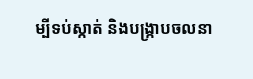ម្បីទប់ស្កាត់ និងបង្ក្រាបចលនា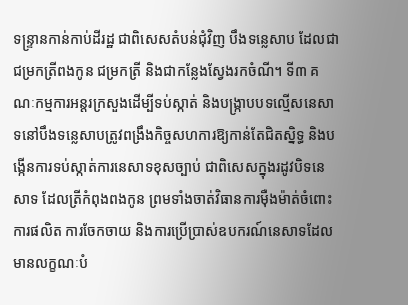ទន្ទ្រានកាន់កាប់ដីរដ្ឋ ជាពិសេសតំបន់ជុំវិញ បឹងទន្លេសាប ដែលជាជម្រកត្រីពងកូន ជម្រកត្រី និងជាកន្លែងស្វែងរកចំណី។ ទី៣ គណៈកម្មការអន្តរក្រសួងដើម្បីទប់ស្កាត់ និងបង្ក្រាបបទល្មើសនេសាទនៅបឹងទន្លេសាបត្រូវពង្រឹងកិច្ចសហការឱ្យកាន់តែជិតស្និទ្ធ និងបង្កើនការទប់ស្កាត់ការនេសាទខុសច្បាប់ ជាពិសេសក្នុងរដូវបិទនេសាទ ដែលត្រីកំពុងពងកូន ព្រមទាំងចាត់វិធានការម៉ឺងម៉ាត់ចំពោះការផលិត ការចែកចាយ និងការប្រើប្រាស់ឧបករណ៍នេសាទដែលមានលក្ខណៈបំ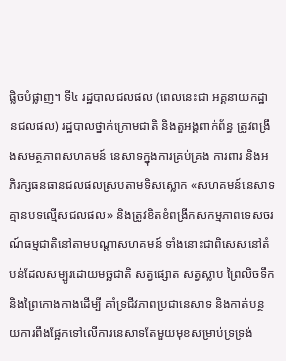ផ្លិចបំផ្លាញ។ ទី៤ រដ្ឋបាលជលផល (ពេលនេះជា អគ្គនាយកដ្ឋានជលផល) រដ្ឋបាលថ្នាក់ក្រោមជាតិ និងតួអង្គពាក់ព័ន្ធ ត្រូវពង្រឹងសមត្ថភាពសហគមន៍ នេសាទក្នុងការគ្រប់គ្រង ការពារ និងអភិរក្សធនធានជលផលស្របតាមទិសស្លោក «សហគមន៍នេសាទ គ្មានបទល្មើសជលផល» និងត្រូវខិតខំពង្រីកសកម្មភាពទេសចរណ៍ធម្មជាតិនៅតាមបណ្តាសហគមន៍ ទាំងនោះជាពិសេសនៅតំបន់ដែលសម្បូរដោយមច្ឆជាតិ សត្វផ្សោត សត្វស្លាប ព្រៃលិចទឹក និងព្រៃកោងកាងដើម្បី គាំទ្រជីវភាពប្រជានេសាទ និងកាត់បន្ថយការពឹងផ្អែកទៅលើការនេសាទតែមួយមុខសម្រាប់ទ្រទ្រង់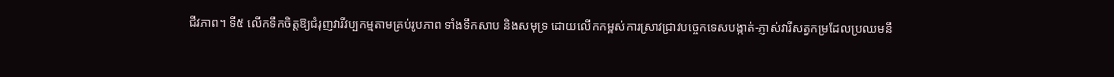ជីវភាព។ ទី៥ លើកទឹកចិត្តឱ្យជំរុញវារីវប្បកម្មតាមគ្រប់រូបភាព ទាំងទឹកសាប និងសមុទ្រ ដោយលើកកម្ពស់ការស្រាវជ្រាវបច្ចេកទេសបង្កាត់-ភ្ញាស់វារីសត្វកម្រដែលប្រឈមនឹ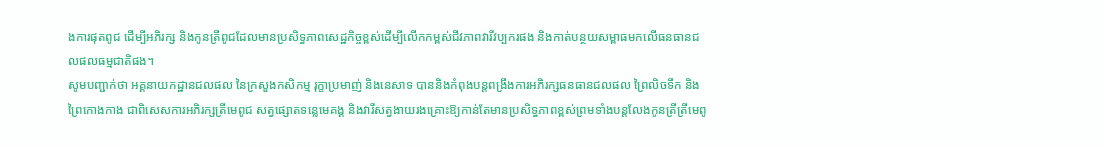ងការផុតពូជ ដើម្បីអភិរក្ស និងកូនត្រីពូជដែលមានប្រសិទ្ធភាពសេដ្ឋកិច្ចខ្ពស់ដើម្បីលើកកម្ពស់ជីវភាពវារីវប្បករផង និងកាត់បន្ថយសម្ពាធមកលើធនធានជលផលធម្មជាតិផង។
សូមបញ្ជាក់ថា អគ្គនាយកដ្ឋានជលផល នៃក្រសួងកសិកម្ម រុក្ខាប្រមាញ់ និងនេសាទ បាននិងកំពុងបន្តពង្រឹងការអភិរក្សធនធានជលផល ព្រៃលិចទឹក និងព្រៃកោងកាង ជាពិសេសការអភិរក្សត្រីមេពូជ សត្វផ្សោតទន្លេមេគង្គ និងវារីសត្វងាយរងគ្រោះឱ្យកាន់តែមានប្រសិទ្ធភាពខ្ពស់ព្រមទាំងបន្តលែងកូនត្រីត្រីមេពូ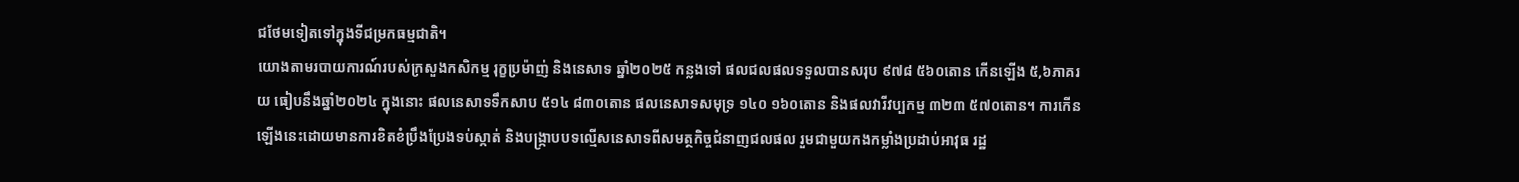ជថែមទៀតទៅក្នុងទីជម្រកធម្មជាតិ។
យោងតាមរបាយការណ៍របស់ក្រសួងកសិកម្ម រុក្ខប្រម៉ាញ់ និងនេសាទ ឆ្នាំ២០២៥ កន្លងទៅ ផលជលផលទទួលបានសរុប ៩៧៨ ៥៦០តោន កើនឡើង ៥,៦ភាគរយ ធៀបនឹងឆ្នាំ២០២៤ ក្នុងនោះ ផលនេសាទទឹកសាប ៥១៤ ៨៣០តោន ផលនេសាទសមុទ្រ ១៤០ ១៦០តោន និងផលវារីវប្បកម្ម ៣២៣ ៥៧០តោន។ ការកើនឡើងនេះដោយមានការខិតខំប្រឹងប្រែងទប់ស្កាត់ និងបង្ក្រាបបទល្មើសនេសាទពីសមត្ថកិច្ចជំនាញជលផល រួមជាមួយកងកម្លាំងប្រដាប់អាវុធ រដ្ឋ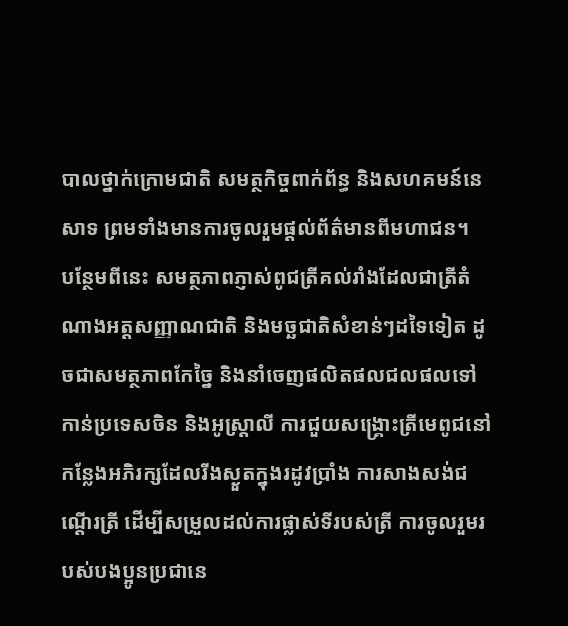បាលថ្នាក់ក្រោមជាតិ សមត្ថកិច្ចពាក់ព័ន្ធ និងសហគមន៍នេសាទ ព្រមទាំងមានការចូលរួមផ្តល់ព័ត៌មានពីមហាជន។
បន្ថែមពីនេះ សមត្ថភាពភ្ញាស់ពូជត្រីគល់រាំងដែលជាត្រីតំណាងអត្តសញ្ញាណជាតិ និងមច្ឆជាតិសំខាន់ៗដទៃទៀត ដូចជាសមត្ថភាពកែច្នៃ និងនាំចេញផលិតផលជលផលទៅកាន់ប្រទេសចិន និងអូស្ត្រាលី ការជួយសង្គ្រោះត្រីមេពូជនៅកន្លែងអភិរក្សដែលរីងស្ងួតក្នុងរដូវប្រាំង ការសាងសង់ជណ្តើរត្រី ដើម្បីសម្រួលដល់ការផ្លាស់ទីរបស់ត្រី ការចូលរួមរបស់បងប្អូនប្រជានេ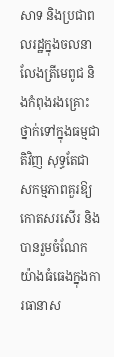សាទ និងប្រជាពលរដ្ឋក្នុងចលនាលែងត្រីមេពូជ និងកំពុងរងគ្រោះថ្នាក់ទៅក្នុងធម្មជាតិវិញ សុទ្ធតែជាសកម្មភាពគួរឱ្យកោតសរសើរ និងបានរួមចំណែក យ៉ាងធំធេងក្នុងការធានាស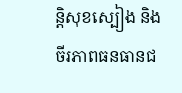ន្តិសុខស្បៀង និងចីរភាពធនធានជ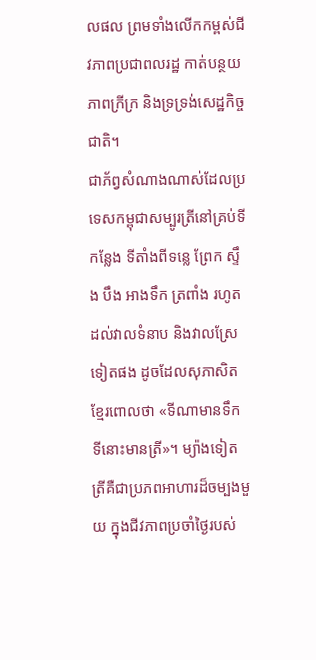លផល ព្រមទាំងលើកកម្ពស់ជីវភាពប្រជាពលរដ្ឋ កាត់បន្ថយភាពក្រីក្រ និងទ្រទ្រង់សេដ្ឋកិច្ចជាតិ។
ជាភ័ព្វសំណាងណាស់ដែលប្រទេសកម្ពុជាសម្បូរត្រីនៅគ្រប់ទីកន្លែង ទីតាំងពីទន្លេ ព្រែក ស្ទឹង បឹង អាងទឹក ត្រពាំង រហូតដល់វាលទំនាប និងវាលស្រែទៀតផង ដូចដែលសុភាសិតខ្មែរពោលថា «ទីណាមានទឹក ទីនោះមានត្រី»។ ម្យ៉ាងទៀតត្រីគឺជាប្រភពអាហារដ៏ចម្បងមួយ ក្នុងជីវភាពប្រចាំថ្ងៃរបស់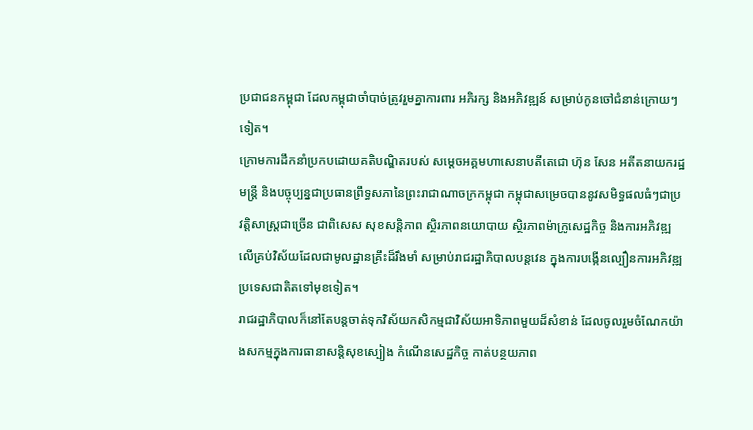ប្រជាជនកម្ពុជា ដែលកម្ពុជាចាំបាច់ត្រូវរួមគ្នាការពារ អភិរក្ស និងអភិវឌ្ឍន៍ សម្រាប់កូនចៅជំនាន់ក្រោយៗទៀត។
ក្រោមការដឹកនាំប្រកបដោយគតិបណ្ឌិតរបស់ សម្តេចអគ្គមហាសេនាបតីតេជោ ហ៊ុន សែន អតីតនាយករដ្ឋមន្ត្រី និងបច្ចុប្បន្នជាប្រធានព្រឹទ្ធសភានៃព្រះរាជាណាចក្រកម្ពុជា កម្ពុជាសម្រេចបាននូវសមិទ្ធផលធំៗជាប្រវត្តិសាស្ត្រជាច្រើន ជាពិសេស សុខសន្តិភាព ស្ថិរភាពនយោបាយ ស្ថិរភាពម៉ាក្រូសេដ្ឋកិច្ច និងការអភិវឌ្ឍលើគ្រប់វិស័យដែលជាមូលដ្ឋានគ្រឹះដ៏រឹងមាំ សម្រាប់រាជរដ្ឋាភិបាលបន្តវេន ក្នុងការបង្កើនល្បឿនការអភិវឌ្ឍប្រទេសជាតិតទៅមុខទៀត។
រាជរដ្ឋាភិបាលក៏នៅតែបន្តចាត់ទុកវិស័យកសិកម្មជាវិស័យអាទិភាពមួយដ៏សំខាន់ ដែលចូលរួមចំណែកយ៉ាងសកម្មក្នុងការធានាសន្តិសុខស្បៀង កំណើនសេដ្ឋកិច្ច កាត់បន្ថយភាព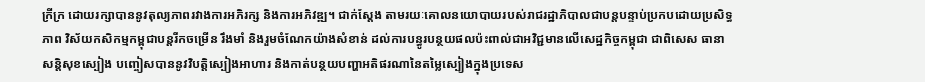ក្រីក្រ ដោយរក្សាបាននូវតុល្យភាពរវាងការអភិរក្ស និងការអភិវឌ្ឍ។ ជាក់ស្ដែង តាមរយៈគោលនយោបាយរបស់រាជរដ្ឋាភិបាលជាបន្តបន្ទាប់ប្រកបដោយប្រសិទ្ធភាព វិស័យកសិកម្មកម្ពុជាបន្តរីកចម្រើន រឹងមាំ និងរួមចំណែកយ៉ាងសំខាន់ ដល់ការបន្ធូរបន្ថយផលប៉ះពាល់ជាអវិជ្ជមានលើសេដ្ឋកិច្ចកម្ពុជា ជាពិសេស ធានាសន្តិសុខស្បៀង បញ្ចៀសបាននូវវិបត្តិស្បៀងអាហារ និងកាត់បន្ថយបញ្ហាអតិផរណានៃតម្លៃស្បៀងក្នុងប្រទេស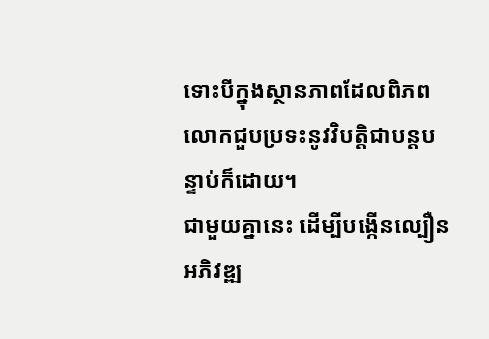ទោះបីក្នុងស្ថានភាពដែលពិភពលោកជួបប្រទះនូវវិបត្តិជាបន្តបន្ទាប់ក៏ដោយ។
ជាមួយគ្នានេះ ដើម្បីបង្កើនល្បឿនអភិវឌ្ឍ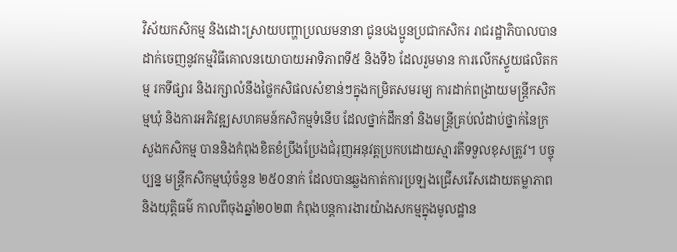វិស័យកសិកម្ម និងដោះស្រាយបញ្ហាប្រឈមនានា ជូនបងប្អូនប្រជាកសិករ រាជរដ្ឋាភិបាលបានដាក់ចេញនូវកម្មវិធីគោលនយោបាយអាទិភាពទី៥ និងទី៦ ដែលរួមមាន ការលើកស្ទួយផលិតកម្ម រកទីផ្សារ និងរក្សាលំនឹងថ្លៃកសិផលសំខាន់ៗក្នុងកម្រិតសមរម្យ ការដាក់ពង្រាយមន្ត្រីកសិកម្មឃុំ និងការអភិវឌ្ឍសហគមន៍កសិកម្មទំនើប ដែលថ្នាក់ដឹកនាំ និងមន្ត្រីគ្រប់លំដាប់ថ្នាក់នៃក្រសួងកសិកម្ម បាននិងកំពុងខិតខំប្រឹងប្រែងជំរុញអនុវត្តប្រកបដោយស្មារតីទទួលខុសត្រូវ។ បច្ចុប្បន្ន មន្ត្រីកសិកម្មឃុំចំនួន ២៥០នាក់ ដែលបានឆ្លងកាត់ការប្រឡងជ្រើសរើសដោយតម្លាភាព និងយុត្តិធម៌ កាលពីចុងឆ្នាំ២០២៣ កំពុងបន្តការងារយ៉ាងសកម្មក្នុងមូលដ្ឋាន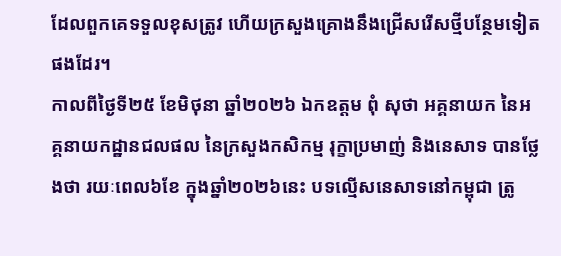ដែលពួកគេទទួលខុសត្រូវ ហើយក្រសួងគ្រោងនឹងជ្រើសរើសថ្មីបន្ថែមទៀតផងដែរ។
កាលពីថ្ងៃទី២៥ ខែមិថុនា ឆ្នាំ២០២៦ ឯកឧត្តម ពុំ សុថា អគ្គនាយក នៃអគ្គនាយកដ្ឋានជលផល នៃក្រសួងកសិកម្ម រុក្ខាប្រមាញ់ និងនេសាទ បានថ្លែងថា រយៈពេល៦ខែ ក្នុងឆ្នាំ២០២៦នេះ បទល្មើសនេសាទនៅកម្ពុជា ត្រូ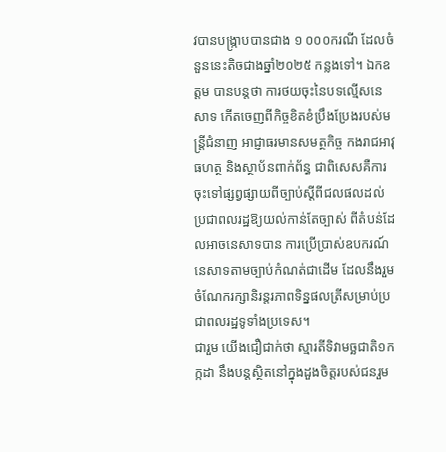វបានបង្ក្រាបបានជាង ១ ០០០ករណី ដែលចំនួននេះតិចជាងឆ្នាំ២០២៥ កន្លងទៅ។ ឯកឧត្តម បានបន្តថា ការថយចុះនៃបទល្មើសនេសាទ កើតចេញពីកិច្ចខិតខំប្រឹងប្រែងរបស់មន្ត្រីជំនាញ អាជ្ញាធរមានសមត្ថកិច្ច កងរាជអាវុធហត្ថ និងស្ថាប័នពាក់ព័ន្ធ ជាពិសេសគឺការចុះទៅផ្សព្វផ្សាយពីច្បាប់ស្ដីពីជលផលដល់ប្រជាពលរដ្ឋឱ្យយល់កាន់តែច្បាស់ ពីតំបន់ដែលអាចនេសាទបាន ការប្រើប្រាស់ឧបករណ៍នេសាទតាមច្បាប់កំណត់ជាដើម ដែលនឹងរួមចំណែករក្សានិរន្តរភាពទិន្នផលត្រីសម្រាប់ប្រជាពលរដ្ឋទូទាំងប្រទេស។
ជារួម យើងជឿជាក់ថា ស្មារតីទិវាមច្ឆជាតិ១កក្កដា នឹងបន្តស្ថិតនៅក្នុងដួងចិត្តរបស់ជនរួម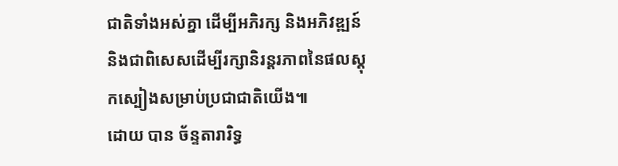ជាតិទាំងអស់គ្នា ដើម្បីអភិរក្ស និងអភិវឌ្ឍន៍ និងជាពិសេសដើម្បីរក្សានិរន្តរភាពនៃផលស្តុកស្បៀងសម្រាប់ប្រជាជាតិយើង៕
ដោយ បាន ច័ន្ទតារារិទ្ធ